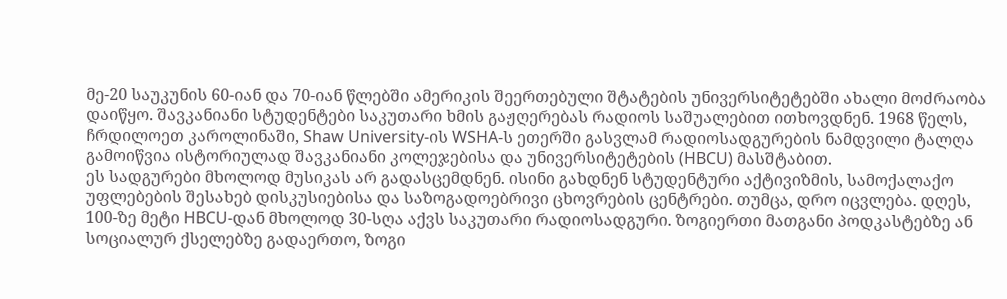მე-20 საუკუნის 60-იან და 70-იან წლებში ამერიკის შეერთებული შტატების უნივერსიტეტებში ახალი მოძრაობა დაიწყო. შავკანიანი სტუდენტები საკუთარი ხმის გაჟღერებას რადიოს საშუალებით ითხოვდნენ. 1968 წელს, ჩრდილოეთ კაროლინაში, Shaw University-ის WSHA-ს ეთერში გასვლამ რადიოსადგურების ნამდვილი ტალღა გამოიწვია ისტორიულად შავკანიანი კოლეჯებისა და უნივერსიტეტების (HBCU) მასშტაბით.
ეს სადგურები მხოლოდ მუსიკას არ გადასცემდნენ. ისინი გახდნენ სტუდენტური აქტივიზმის, სამოქალაქო უფლებების შესახებ დისკუსიებისა და საზოგადოებრივი ცხოვრების ცენტრები. თუმცა, დრო იცვლება. დღეს, 100-ზე მეტი HBCU-დან მხოლოდ 30-სღა აქვს საკუთარი რადიოსადგური. ზოგიერთი მათგანი პოდკასტებზე ან სოციალურ ქსელებზე გადაერთო, ზოგი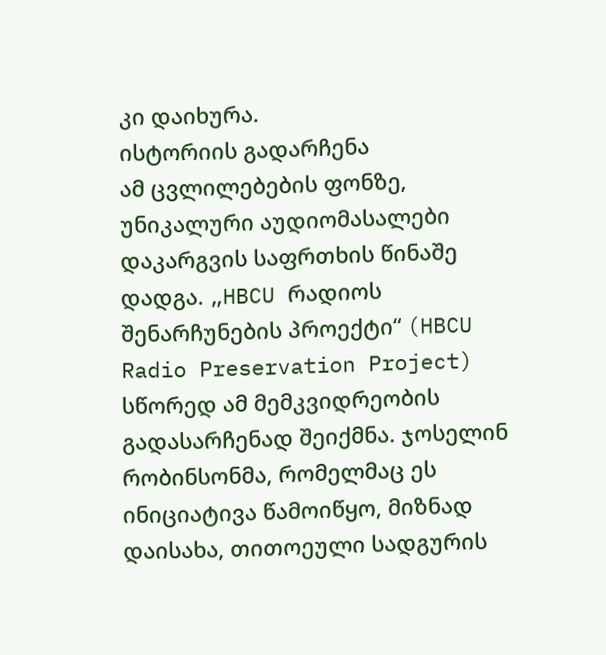კი დაიხურა.
ისტორიის გადარჩენა
ამ ცვლილებების ფონზე, უნიკალური აუდიომასალები დაკარგვის საფრთხის წინაშე დადგა. „HBCU რადიოს შენარჩუნების პროექტი“ (HBCU Radio Preservation Project) სწორედ ამ მემკვიდრეობის გადასარჩენად შეიქმნა. ჯოსელინ რობინსონმა, რომელმაც ეს ინიციატივა წამოიწყო, მიზნად დაისახა, თითოეული სადგურის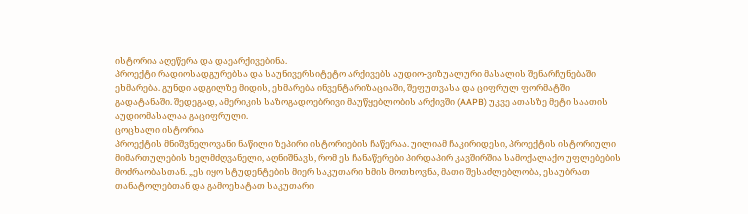ისტორია აღეწერა და დაეარქივებინა.
პროექტი რადიოსადგურებსა და საუნივერსიტეტო არქივებს აუდიო-ვიზუალური მასალის შენარჩუნებაში ეხმარება. გუნდი ადგილზე მიდის, ეხმარება ინვენტარიზაციაში, შეფუთვასა და ციფრულ ფორმატში გადატანაში. შედეგად, ამერიკის საზოგადოებრივი მაუწყებლობის არქივში (AAPB) უკვე ათასზე მეტი საათის აუდიომასალაა გაციფრული.
ცოცხალი ისტორია
პროექტის მნიშვნელოვანი ნაწილი ზეპირი ისტორიების ჩაწერაა. უილიამ ჩაკირიდესი, პროექტის ისტორიული მიმართულების ხელმძღვანელი, აღნიშნავს, რომ ეს ჩანაწერები პირდაპირ კავშირშია სამოქალაქო უფლებების მოძრაობასთან. „ეს იყო სტუდენტების მიერ საკუთარი ხმის მოთხოვნა, მათი შესაძლებლობა, ესაუბრათ თანატოლებთან და გამოეხატათ საკუთარი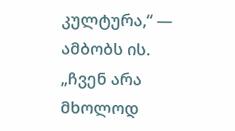კულტურა,“ — ამბობს ის.
„ჩვენ არა მხოლოდ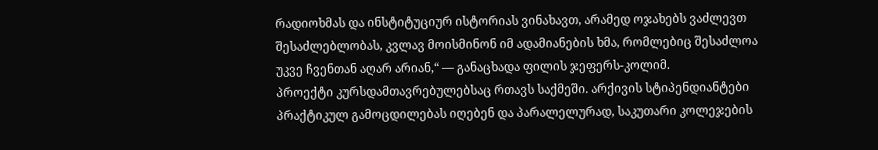რადიოხმას და ინსტიტუციურ ისტორიას ვინახავთ, არამედ ოჯახებს ვაძლევთ შესაძლებლობას, კვლავ მოისმინონ იმ ადამიანების ხმა, რომლებიც შესაძლოა უკვე ჩვენთან აღარ არიან,“ — განაცხადა ფილის ჯეფერს-კოლიმ.
პროექტი კურსდამთავრებულებსაც რთავს საქმეში. არქივის სტიპენდიანტები პრაქტიკულ გამოცდილებას იღებენ და პარალელურად, საკუთარი კოლეჯების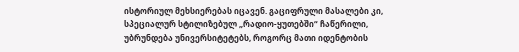ისტორიულ მეხსიერებას იცავენ. გაციფრული მასალები კი, სპეციალურ სტილიზებულ „რადიო-ყუთებში“ ჩაწერილი, უბრუნდება უნივერსიტეტებს, როგორც მათი იდენტობის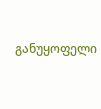განუყოფელი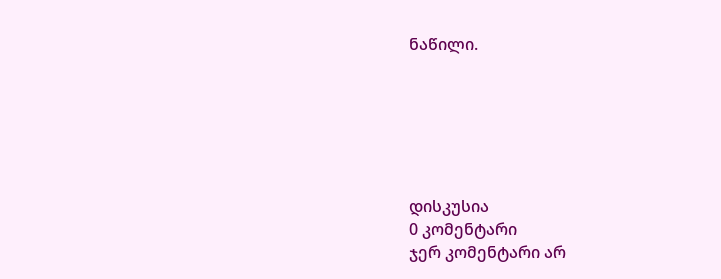ნაწილი.






დისკუსია
0 კომენტარი
ჯერ კომენტარი არ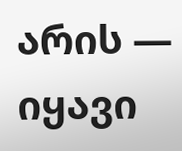არის — იყავი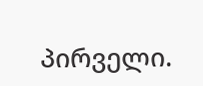პირველი.